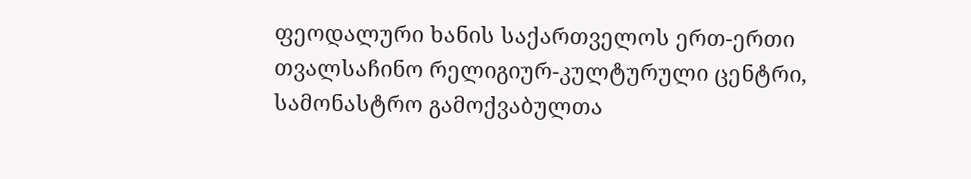ფეოდალური ხანის საქართველოს ერთ-ერთი თვალსაჩინო რელიგიურ-კულტურული ცენტრი, სამონასტრო გამოქვაბულთა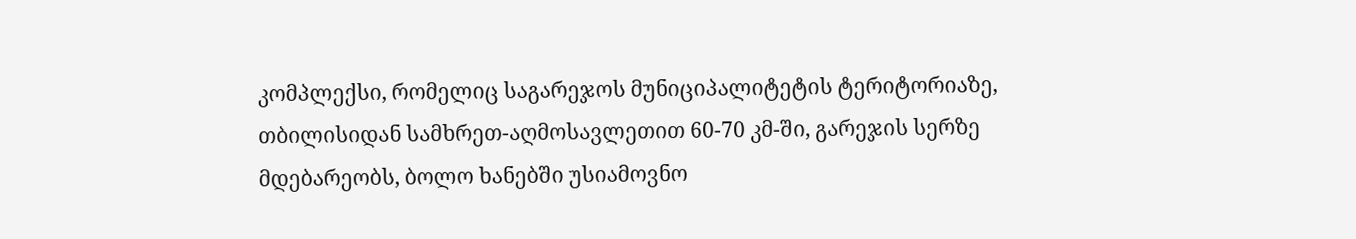კომპლექსი, რომელიც საგარეჯოს მუნიციპალიტეტის ტერიტორიაზე, თბილისიდან სამხრეთ-აღმოსავლეთით 60-70 კმ-ში, გარეჯის სერზე მდებარეობს, ბოლო ხანებში უსიამოვნო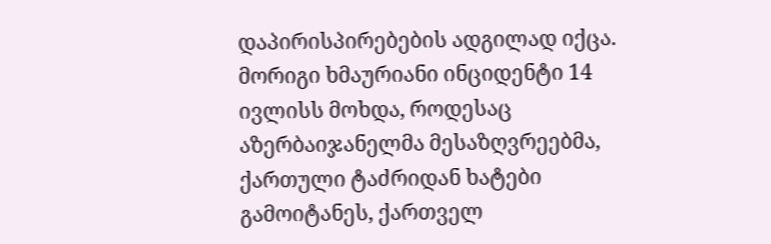დაპირისპირებების ადგილად იქცა. მორიგი ხმაურიანი ინციდენტი 14 ივლისს მოხდა, როდესაც აზერბაიჯანელმა მესაზღვრეებმა, ქართული ტაძრიდან ხატები გამოიტანეს, ქართველ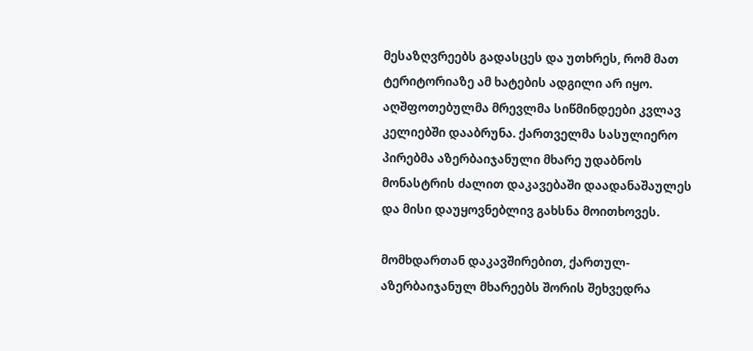მესაზღვრეებს გადასცეს და უთხრეს, რომ მათ ტერიტორიაზე ამ ხატების ადგილი არ იყო. აღშფოთებულმა მრევლმა სიწმინდეები კვლავ კელიებში დააბრუნა. ქართველმა სასულიერო პირებმა აზერბაიჯანული მხარე უდაბნოს მონასტრის ძალით დაკავებაში დაადანაშაულეს და მისი დაუყოვნებლივ გახსნა მოითხოვეს.

მომხდართან დაკავშირებით, ქართულ-აზერბაიჯანულ მხარეებს შორის შეხვედრა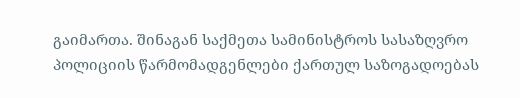გაიმართა. შინაგან საქმეთა სამინისტროს სასაზღვრო პოლიციის წარმომადგენლები ქართულ საზოგადოებას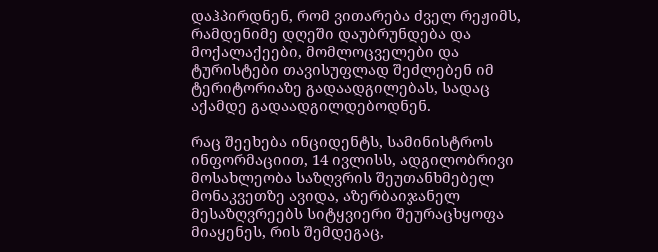დაჰპირდნენ, რომ ვითარება ძველ რეჟიმს, რამდენიმე დღეში დაუბრუნდება და მოქალაქეები, მომლოცველები და ტურისტები თავისუფლად შეძლებენ იმ ტერიტორიაზე გადაადგილებას, სადაც აქამდე გადაადგილდებოდნენ.

რაც შეეხება ინციდენტს, სამინისტროს ინფორმაციით, 14 ივლისს, ადგილობრივი მოსახლეობა საზღვრის შეუთანხმებელ მონაკვეთზე ავიდა, აზერბაიჯანელ მესაზღვრეებს სიტყვიერი შეურაცხყოფა მიაყენეს, რის შემდეგაც,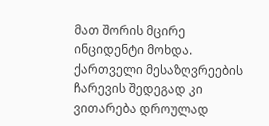მათ შორის მცირე ინციდენტი მოხდა. ქართველი მესაზღვრეების ჩარევის შედეგად კი ვითარება დროულად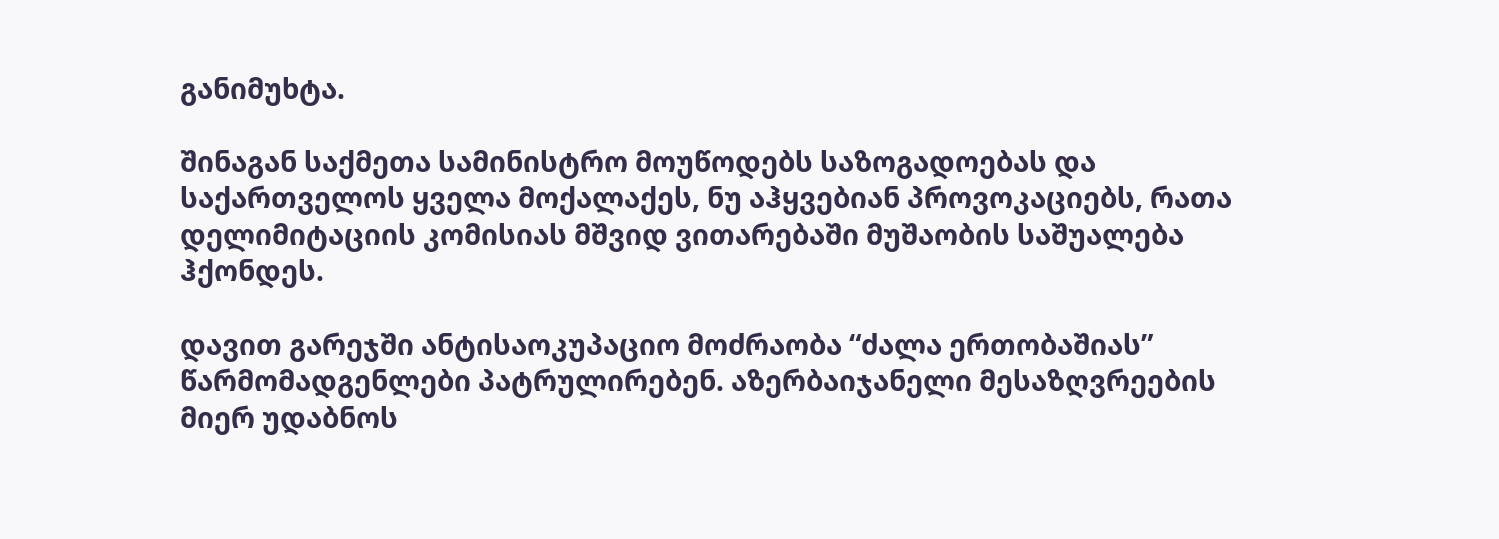განიმუხტა.

შინაგან საქმეთა სამინისტრო მოუწოდებს საზოგადოებას და საქართველოს ყველა მოქალაქეს, ნუ აჰყვებიან პროვოკაციებს, რათა დელიმიტაციის კომისიას მშვიდ ვითარებაში მუშაობის საშუალება ჰქონდეს.

დავით გარეჯში ანტისაოკუპაციო მოძრაობა “ძალა ერთობაშიას” წარმომადგენლები პატრულირებენ. აზერბაიჯანელი მესაზღვრეების მიერ უდაბნოს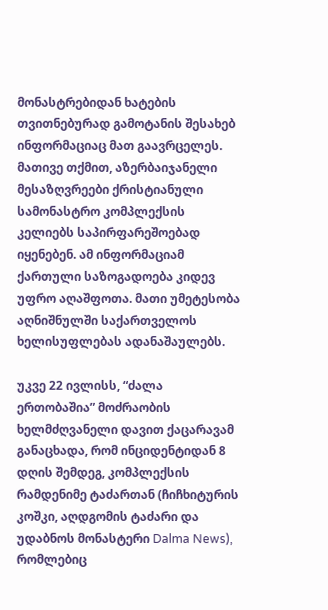მონასტრებიდან ხატების თვითნებურად გამოტანის შესახებ ინფორმაციაც მათ გაავრცელეს. მათივე თქმით, აზერბაიჯანელი მესაზღვრეები ქრისტიანული სამონასტრო კომპლექსის კელიებს საპირფარეშოებად იყენებენ. ამ ინფორმაციამ ქართული საზოგადოება კიდევ უფრო აღაშფოთა. მათი უმეტესობა აღნიშნულში საქართველოს ხელისუფლებას ადანაშაულებს.

უკვე 22 ივლისს, “ძალა ერთობაშია” მოძრაობის ხელმძღვანელი დავით ქაცარავამ განაცხადა, რომ ინციდენტიდან 8 დღის შემდეგ, კომპლექსის რამდენიმე ტაძართან (ჩიჩხიტურის კოშკი, აღდგომის ტაძარი და უდაბნოს მონასტერი Dalma News), რომლებიც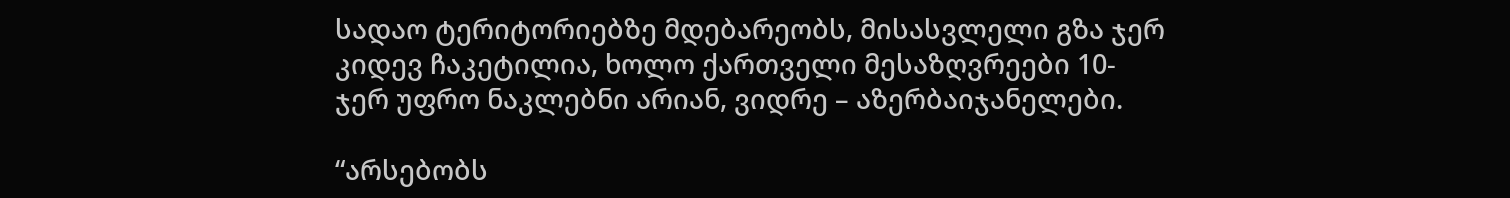სადაო ტერიტორიებზე მდებარეობს, მისასვლელი გზა ჯერ კიდევ ჩაკეტილია, ხოლო ქართველი მესაზღვრეები 10-ჯერ უფრო ნაკლებნი არიან, ვიდრე – აზერბაიჯანელები.

“არსებობს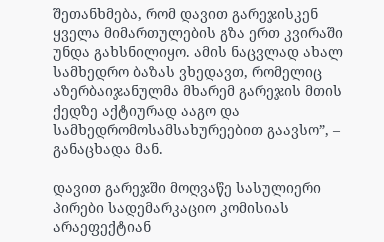შეთანხმება, რომ დავით გარეჯისკენ ყველა მიმართულების გზა ერთ კვირაში უნდა გახსნილიყო. ამის ნაცვლად ახალ სამხედრო ბაზას ვხედავთ, რომელიც აზერბაიჯანულმა მხარემ გარეჯის მთის ქედზე აქტიურად ააგო და სამხედრომოსამსახურეებით გაავსო”, – განაცხადა მან.

დავით გარეჯში მოღვაწე სასულიერი პირები სადემარკაციო კომისიას არაეფექტიან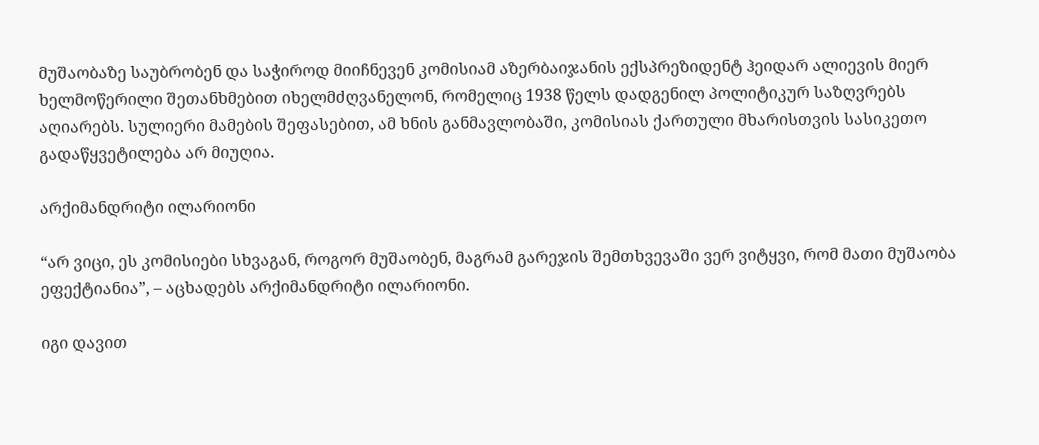მუშაობაზე საუბრობენ და საჭიროდ მიიჩნევენ კომისიამ აზერბაიჯანის ექსპრეზიდენტ ჰეიდარ ალიევის მიერ ხელმოწერილი შეთანხმებით იხელმძღვანელონ, რომელიც 1938 წელს დადგენილ პოლიტიკურ საზღვრებს აღიარებს. სულიერი მამების შეფასებით, ამ ხნის განმავლობაში, კომისიას ქართული მხარისთვის სასიკეთო გადაწყვეტილება არ მიუღია.

არქიმანდრიტი ილარიონი

“არ ვიცი, ეს კომისიები სხვაგან, როგორ მუშაობენ, მაგრამ გარეჯის შემთხვევაში ვერ ვიტყვი, რომ მათი მუშაობა ეფექტიანია”, – აცხადებს არქიმანდრიტი ილარიონი.

იგი დავით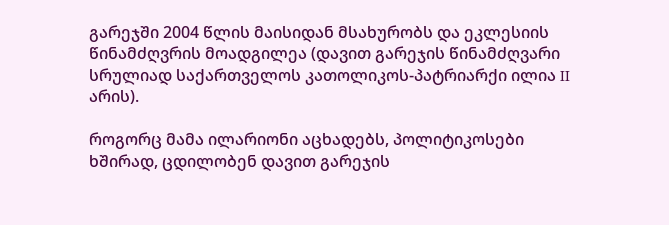გარეჯში 2004 წლის მაისიდან მსახურობს და ეკლესიის წინამძღვრის მოადგილეა (დავით გარეჯის წინამძღვარი სრულიად საქართველოს კათოლიკოს-პატრიარქი ილია II არის).

როგორც მამა ილარიონი აცხადებს, პოლიტიკოსები ხშირად, ცდილობენ დავით გარეჯის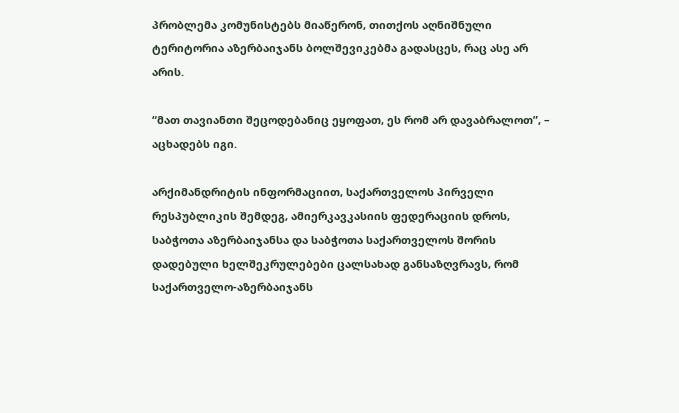პრობლემა კომუნისტებს მიაწერონ, თითქოს აღნიშნული ტერიტორია აზერბაიჯანს ბოლშევიკებმა გადასცეს, რაც ასე არ არის.

“მათ თავიანთი შეცოდებანიც ეყოფათ, ეს რომ არ დავაბრალოთ”, – აცხადებს იგი.

არქიმანდრიტის ინფორმაციით, საქართველოს პირველი რესპუბლიკის შემდეგ, ამიერკავკასიის ფედერაციის დროს, საბჭოთა აზერბაიჯანსა და საბჭოთა საქართველოს შორის დადებული ხელშეკრულებები ცალსახად განსაზღვრავს, რომ საქართველო-აზერბაიჯანს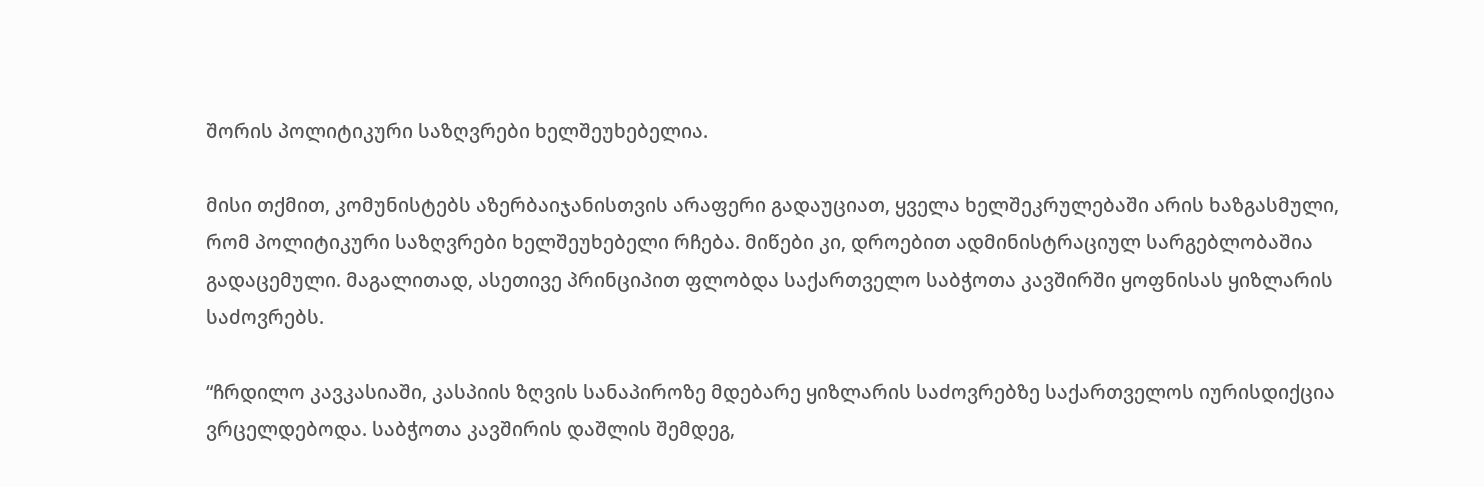შორის პოლიტიკური საზღვრები ხელშეუხებელია.

მისი თქმით, კომუნისტებს აზერბაიჯანისთვის არაფერი გადაუციათ, ყველა ხელშეკრულებაში არის ხაზგასმული, რომ პოლიტიკური საზღვრები ხელშეუხებელი რჩება. მიწები კი, დროებით ადმინისტრაციულ სარგებლობაშია გადაცემული. მაგალითად, ასეთივე პრინციპით ფლობდა საქართველო საბჭოთა კავშირში ყოფნისას ყიზლარის საძოვრებს.

“ჩრდილო კავკასიაში, კასპიის ზღვის სანაპიროზე მდებარე ყიზლარის საძოვრებზე საქართველოს იურისდიქცია ვრცელდებოდა. საბჭოთა კავშირის დაშლის შემდეგ,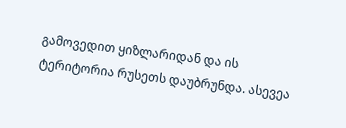გამოვედით ყიზლარიდან და ის ტერიტორია რუსეთს დაუბრუნდა. ასევეა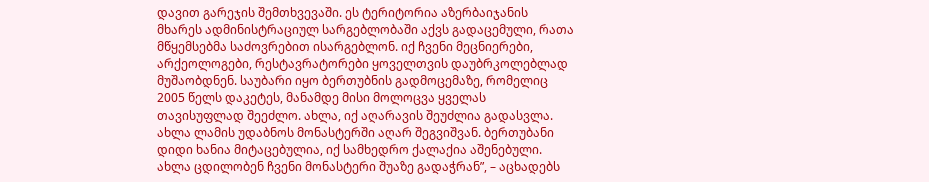დავით გარეჯის შემთხვევაში. ეს ტერიტორია აზერბაიჯანის მხარეს ადმინისტრაციულ სარგებლობაში აქვს გადაცემული, რათა მწყემსებმა საძოვრებით ისარგებლონ. იქ ჩვენი მეცნიერები, არქეოლოგები, რესტავრატორები ყოველთვის დაუბრკოლებლად მუშაობდნენ. საუბარი იყო ბერთუბნის გადმოცემაზე, რომელიც 2005 წელს დაკეტეს, მანამდე მისი მოლოცვა ყველას თავისუფლად შეეძლო. ახლა, იქ აღარავის შეუძლია გადასვლა. ახლა ლამის უდაბნოს მონასტერში აღარ შეგვიშვან. ბერთუბანი დიდი ხანია მიტაცებულია, იქ სამხედრო ქალაქია აშენებული. ახლა ცდილობენ ჩვენი მონასტერი შუაზე გადაჭრან”, – აცხადებს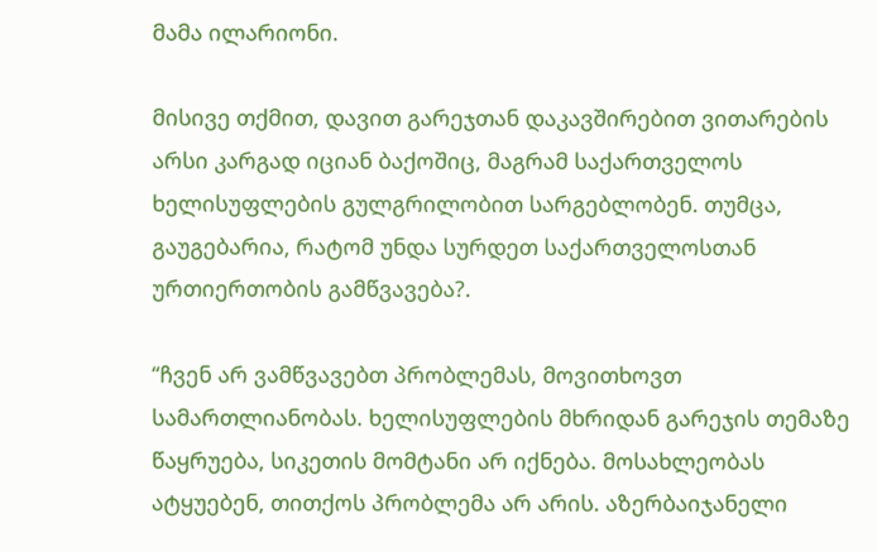მამა ილარიონი.

მისივე თქმით, დავით გარეჯთან დაკავშირებით ვითარების არსი კარგად იციან ბაქოშიც, მაგრამ საქართველოს ხელისუფლების გულგრილობით სარგებლობენ. თუმცა, გაუგებარია, რატომ უნდა სურდეთ საქართველოსთან ურთიერთობის გამწვავება?.

“ჩვენ არ ვამწვავებთ პრობლემას, მოვითხოვთ სამართლიანობას. ხელისუფლების მხრიდან გარეჯის თემაზე წაყრუება, სიკეთის მომტანი არ იქნება. მოსახლეობას ატყუებენ, თითქოს პრობლემა არ არის. აზერბაიჯანელი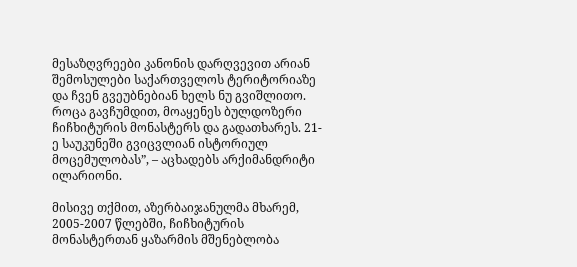მესაზღვრეები კანონის დარღვევით არიან შემოსულები საქართველოს ტერიტორიაზე და ჩვენ გვეუბნებიან ხელს ნუ გვიშლითო. როცა გავჩუმდით, მოაყენეს ბულდოზერი ჩიჩხიტურის მონასტერს და გადათხარეს. 21-ე საუკუნეში გვიცვლიან ისტორიულ მოცემულობას”, – აცხადებს არქიმანდრიტი ილარიონი.

მისივე თქმით, აზერბაიჯანულმა მხარემ, 2005-2007 წლებში, ჩიჩხიტურის მონასტერთან ყაზარმის მშენებლობა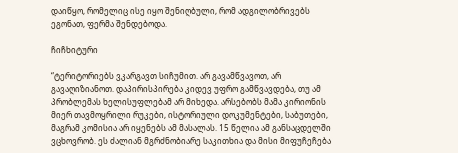დაიწყო, რომელიც ისე იყო შენიღბული, რომ ადგილობრივებს ეგონათ, ფერმა შენდებოდა.

ჩიჩხიტური

“ტერიტორიებს ვკარგავთ სიჩუმით. არ გავამწვავოთ, არ გავაღიზიანოთ. დაპირისპირება კიდევ უფრო გამწვავდება, თუ ამ პრობლემას ხელისუფლებამ არ მიხედა. არსებობს მამა კირიონის მიერ თავმოყრილი რუკები, ისტორიული დოკუმენტები, საბუთები, მაგრამ კომისია არ იყენებს ამ მასალას. 15 წელია ამ განსაცდელში ვცხოვრობ. ეს ძალიან მგრძნობიარე საკითხია და მისი მიფუჩეჩება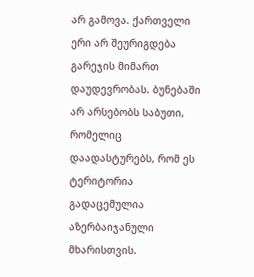არ გამოვა. ქართველი ერი არ შეურიგდება გარეჯის მიმართ დაუდევრობას. ბუნებაში არ არსებობს საბუთი, რომელიც დაადასტურებს, რომ ეს ტერიტორია გადაცემულია აზერბაიჯანული მხარისთვის.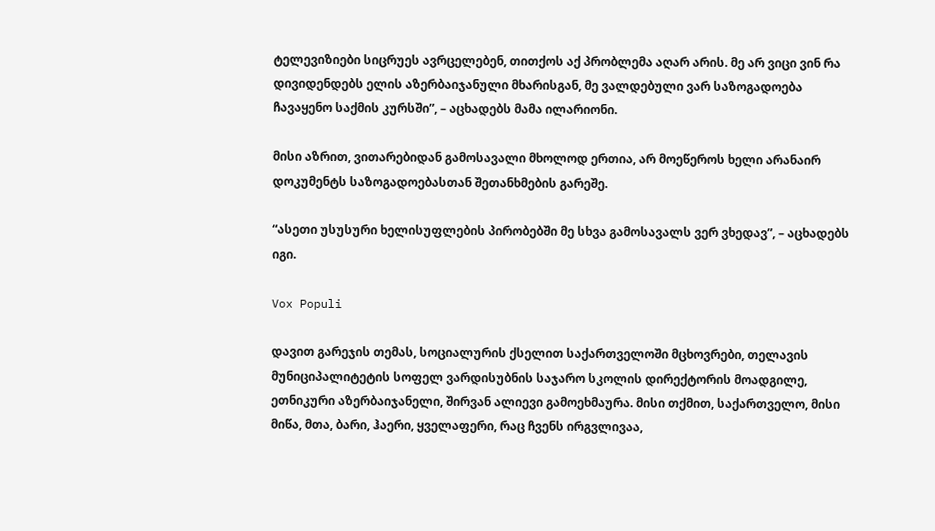ტელევიზიები სიცრუეს ავრცელებენ, თითქოს აქ პრობლემა აღარ არის. მე არ ვიცი ვინ რა დივიდენდებს ელის აზერბაიჯანული მხარისგან, მე ვალდებული ვარ საზოგადოება ჩავაყენო საქმის კურსში”, – აცხადებს მამა ილარიონი.

მისი აზრით, ვითარებიდან გამოსავალი მხოლოდ ერთია, არ მოეწეროს ხელი არანაირ დოკუმენტს საზოგადოებასთან შეთანხმების გარეშე.

“ასეთი უსუსური ხელისუფლების პირობებში მე სხვა გამოსავალს ვერ ვხედავ”, – აცხადებს იგი.

Vox Populi

დავით გარეჯის თემას, სოციალურის ქსელით საქართველოში მცხოვრები, თელავის მუნიციპალიტეტის სოფელ ვარდისუბნის საჯარო სკოლის დირექტორის მოადგილე, ეთნიკური აზერბაიჯანელი, შირვან ალიევი გამოეხმაურა. მისი თქმით, საქართველო, მისი მიწა, მთა, ბარი, ჰაერი, ყველაფერი, რაც ჩვენს ირგვლივაა,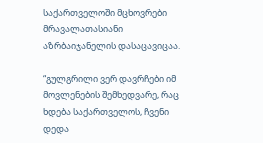საქართველოში მცხოვრები მრავალათასიანი აზრბაიჯანელის დასაცავიცაა.

“გულგრილი ვერ დავრჩები იმ მოვლენების შემხედვარე, რაც ხდება საქართველოს, ჩვენი დედა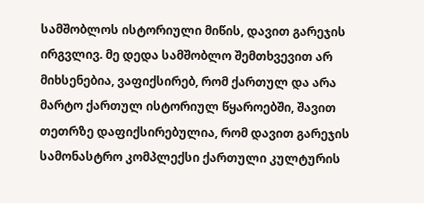სამშობლოს ისტორიული მიწის, დავით გარეჯის ირგვლივ. მე დედა სამშობლო შემთხვევით არ მიხსენებია, ვაფიქსირებ, რომ ქართულ და არა მარტო ქართულ ისტორიულ წყაროებში, შავით თეთრზე დაფიქსირებულია, რომ დავით გარეჯის სამონასტრო კომპლექსი ქართული კულტურის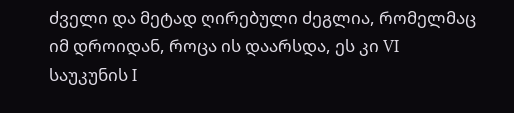ძველი და მეტად ღირებული ძეგლია, რომელმაც იმ დროიდან, როცა ის დაარსდა, ეს კი VI საუკუნის I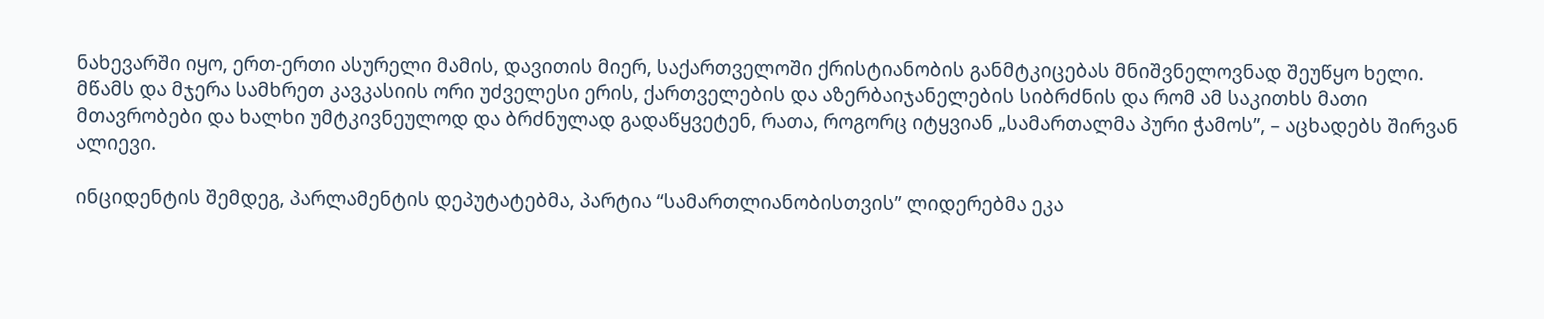ნახევარში იყო, ერთ-ერთი ასურელი მამის, დავითის მიერ, საქართველოში ქრისტიანობის განმტკიცებას მნიშვნელოვნად შეუწყო ხელი. მწამს და მჯერა სამხრეთ კავკასიის ორი უძველესი ერის, ქართველების და აზერბაიჯანელების სიბრძნის და რომ ამ საკითხს მათი მთავრობები და ხალხი უმტკივნეულოდ და ბრძნულად გადაწყვეტენ, რათა, როგორც იტყვიან „სამართალმა პური ჭამოს”, – აცხადებს შირვან ალიევი.

ინციდენტის შემდეგ, პარლამენტის დეპუტატებმა, პარტია “სამართლიანობისთვის” ლიდერებმა ეკა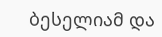ბესელიამ და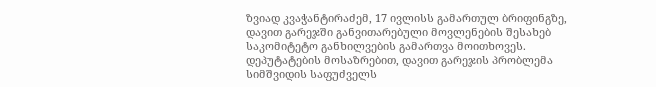ზვიად კვაჭანტირაძემ, 17 ივლისს გამართულ ბრიფინგზე, დავით გარეჯში განვითარებული მოვლენების შესახებ საკომიტეტო განხილვების გამართვა მოითხოვეს. დეპუტატების მოსაზრებით, დავით გარეჯის პრობლემა სიმშვიდის საფუძველს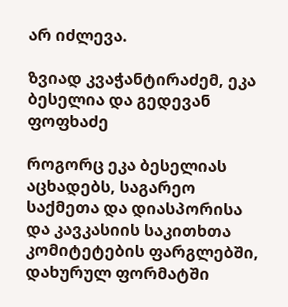არ იძლევა.

ზვიად კვაჭანტირაძემ, ეკა ბესელია და გედევან ფოფხაძე

როგორც ეკა ბესელიას აცხადებს, საგარეო საქმეთა და დიასპორისა და კავკასიის საკითხთა კომიტეტების ფარგლებში, დახურულ ფორმატში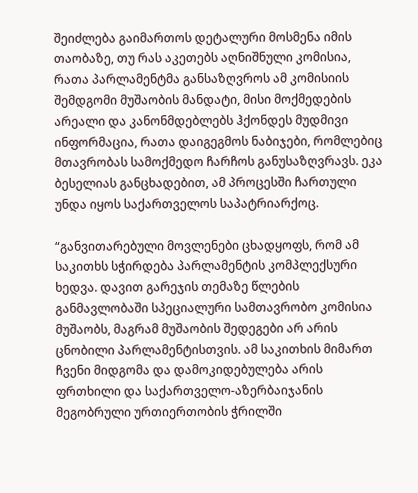შეიძლება გაიმართოს დეტალური მოსმენა იმის თაობაზე, თუ რას აკეთებს აღნიშნული კომისია, რათა პარლამენტმა განსაზღვროს ამ კომისიის შემდგომი მუშაობის მანდატი, მისი მოქმედების არეალი და კანონმდებლებს ჰქონდეს მუდმივი ინფორმაცია, რათა დაიგეგმოს ნაბიჯები, რომლებიც მთავრობას სამოქმედო ჩარჩოს განუსაზღვრავს. ეკა ბესელიას განცხადებით, ამ პროცესში ჩართული უნდა იყოს საქართველოს საპატრიარქოც.

“განვითარებული მოვლენები ცხადყოფს, რომ ამ საკითხს სჭირდება პარლამენტის კომპლექსური ხედვა. დავით გარეჯის თემაზე წლების განმავლობაში სპეციალური სამთავრობო კომისია მუშაობს, მაგრამ მუშაობის შედეგები არ არის ცნობილი პარლამენტისთვის. ამ საკითხის მიმართ ჩვენი მიდგომა და დამოკიდებულება არის ფრთხილი და საქართველო-აზერბაიჯანის მეგობრული ურთიერთობის ჭრილში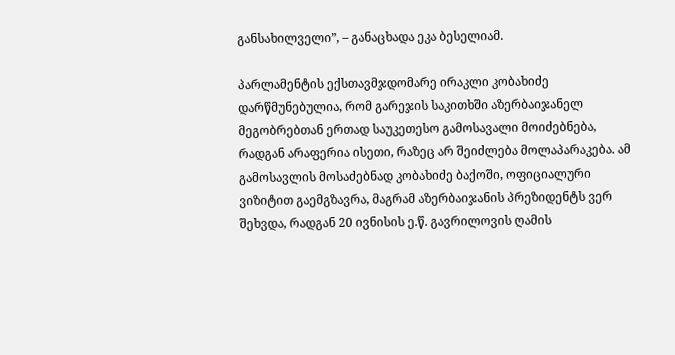განსახილველი”, – განაცხადა ეკა ბესელიამ.

პარლამენტის ექსთავმჯდომარე ირაკლი კობახიძე დარწმუნებულია, რომ გარეჯის საკითხში აზერბაიჯანელ მეგობრებთან ერთად საუკეთესო გამოსავალი მოიძებნება, რადგან არაფერია ისეთი, რაზეც არ შეიძლება მოლაპარაკება. ამ გამოსავლის მოსაძებნად კობახიძე ბაქოში, ოფიციალური ვიზიტით გაემგზავრა, მაგრამ აზერბაიჯანის პრეზიდენტს ვერ შეხვდა, რადგან 20 ივნისის ე.წ. გავრილოვის ღამის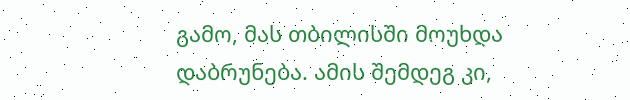გამო, მას თბილისში მოუხდა დაბრუნება. ამის შემდეგ კი,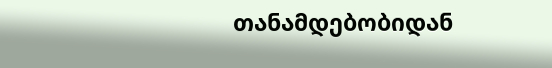თანამდებობიდან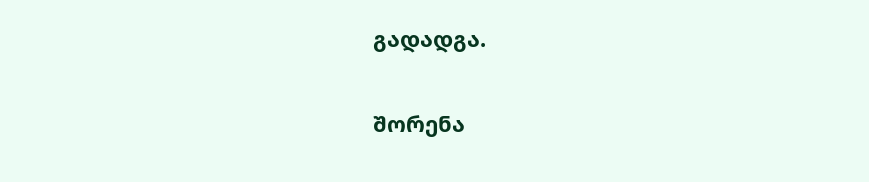გადადგა.

შორენა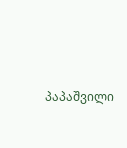პაპაშვილი